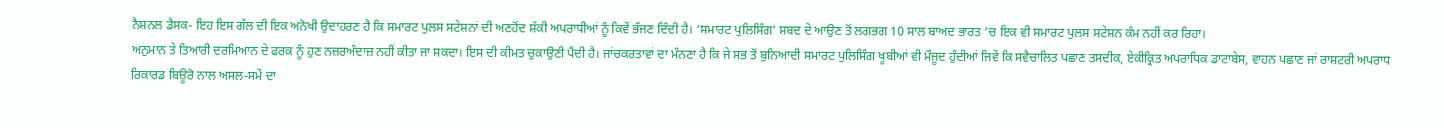ਨੈਸ਼ਨਲ ਡੈਸਕ- ਇਹ ਇਸ ਗੱਲ ਦੀ ਇਕ ਅਨੋਖੀ ਉਦਾਹਰਣ ਹੈ ਕਿ ਸਮਾਰਟ ਪੁਲਸ ਸਟੇਸ਼ਨਾਂ ਦੀ ਅਣਹੋਂਦ ਸ਼ੱਕੀ ਅਪਰਾਧੀਆਂ ਨੂੰ ਕਿਵੇਂ ਭੱਜਣ ਦਿੰਦੀ ਹੈ। ‘ਸਮਾਰਟ ਪੁਲਿਸਿੰਗ’ ਸ਼ਬਦ ਦੇ ਆਉਣ ਤੋਂ ਲਗਭਗ 10 ਸਾਲ ਬਾਅਦ ਭਾਰਤ ’ਚ ਇਕ ਵੀ ਸਮਾਰਟ ਪੁਲਸ ਸਟੇਸ਼ਨ ਕੰਮ ਨਹੀਂ ਕਰ ਰਿਹਾ।
ਅਨੁਮਾਨ ਤੇ ਤਿਆਰੀ ਦਰਮਿਆਨ ਦੇ ਫਰਕ ਨੂੰ ਹੁਣ ਨਜ਼ਰਅੰਦਾਜ਼ ਨਹੀਂ ਕੀਤਾ ਜਾ ਸਕਦਾ। ਇਸ ਦੀ ਕੀਮਤ ਚੁਕਾਉਣੀ ਪੈਂਦੀ ਹੈ। ਜਾਂਚਕਰਤਾਵਾਂ ਦਾ ਮੰਨਣਾ ਹੈ ਕਿ ਜੇ ਸਭ ਤੋਂ ਬੁਨਿਆਦੀ ਸਮਾਰਟ ਪੁਲਿਸਿੰਗ ਖੂਬੀਆਂ ਵੀ ਮੌਜੂਦ ਹੁੰਦੀਆਂ ਜਿਵੇਂ ਕਿ ਸਵੈਚਾਲਿਤ ਪਛਾਣ ਤਸਦੀਕ, ਏਕੀਕ੍ਰਿਤ ਅਪਰਾਧਿਕ ਡਾਟਾਬੇਸ, ਵਾਹਨ ਪਛਾਣ ਜਾਂ ਰਾਸ਼ਟਰੀ ਅਪਰਾਧ ਰਿਕਾਰਡ ਬਿਊਰੋ ਨਾਲ ਅਸਲ-ਸਮੇਂ ਦਾ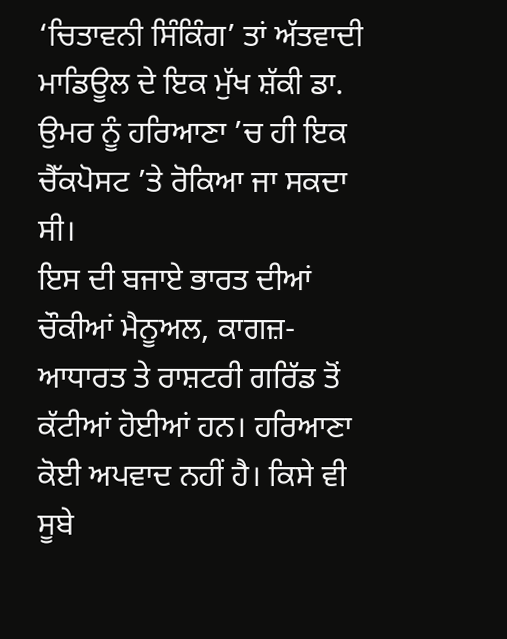‘ਚਿਤਾਵਨੀ ਸਿੰਕਿੰਗ’ ਤਾਂ ਅੱਤਵਾਦੀ ਮਾਡਿਊਲ ਦੇ ਇਕ ਮੁੱਖ ਸ਼ੱਕੀ ਡਾ. ਉਮਰ ਨੂੰ ਹਰਿਆਣਾ ’ਚ ਹੀ ਇਕ ਚੈੱਕਪੋਸਟ ’ਤੇ ਰੋਕਿਆ ਜਾ ਸਕਦਾ ਸੀ।
ਇਸ ਦੀ ਬਜਾਏ ਭਾਰਤ ਦੀਆਂ ਚੌਕੀਆਂ ਮੈਨੂਅਲ, ਕਾਗਜ਼-ਆਧਾਰਤ ਤੇ ਰਾਸ਼ਟਰੀ ਗਰਿੱਡ ਤੋਂ ਕੱਟੀਆਂ ਹੋਈਆਂ ਹਨ। ਹਰਿਆਣਾ ਕੋਈ ਅਪਵਾਦ ਨਹੀਂ ਹੈ। ਕਿਸੇ ਵੀ ਸੂਬੇ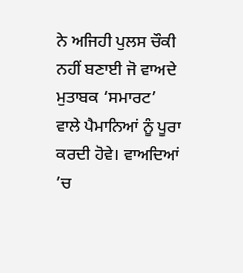ਨੇ ਅਜਿਹੀ ਪੁਲਸ ਚੌਕੀ ਨਹੀਂ ਬਣਾਈ ਜੋ ਵਾਅਦੇ ਮੁਤਾਬਕ ‘ਸਮਾਰਟ’ ਵਾਲੇ ਪੈਮਾਨਿਆਂ ਨੂੰ ਪੂਰਾ ਕਰਦੀ ਹੋਵੇ। ਵਾਅਦਿਆਂ ’ਚ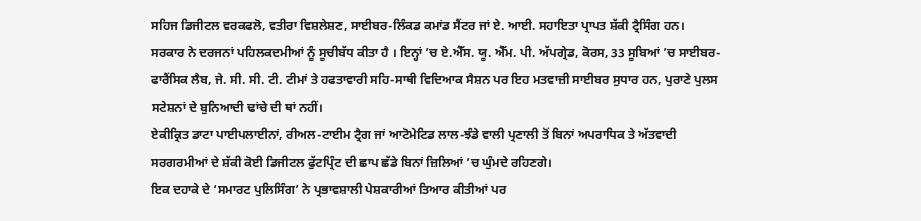ਸਹਿਜ ਡਿਜੀਟਲ ਵਰਕਫਲੋ, ਵਤੀਰਾ ਵਿਸ਼ਲੇਸ਼ਣ, ਸਾਈਬਰ-ਲਿੰਕਡ ਕਮਾਂਡ ਸੈਂਟਰ ਜਾਂ ਏ. ਆਈ. ਸਹਾਇਤਾ ਪ੍ਰਾਪਤ ਸ਼ੱਕੀ ਟ੍ਰੈਸਿੰਗ ਹਨ।
ਸਰਕਾਰ ਨੇ ਦਰਜਨਾਂ ਪਹਿਲਕਦਮੀਆਂ ਨੂੰ ਸੂਚੀਬੱਧ ਕੀਤਾ ਹੈ । ਇਨ੍ਹਾਂ ’ਚ ਏ.ਐੱਸ. ਯੂ. ਐੱਮ. ਪੀ. ਅੱਪਗ੍ਰੇਡ, ਕੋਰਸ, 33 ਸੂਬਿਆਂ ’ਚ ਸਾਈਬਰ-ਫਾਰੈਂਸਿਕ ਲੈਬ, ਜੇ. ਸੀ. ਸੀ. ਟੀ. ਟੀਮਾਂ ਤੇ ਹਫਤਾਵਾਰੀ ਸਹਿ-ਸਾਥੀ ਵਿਦਿਆਕ ਸੈਸ਼ਨ ਪਰ ਇਹ ਮਤਵਾਜ਼ੀ ਸਾਈਬਰ ਸੁਧਾਰ ਹਨ, ਪੁਰਾਣੇ ਪੁਲਸ ਸਟੇਸ਼ਨਾਂ ਦੇ ਬੁਨਿਆਦੀ ਢਾਂਚੇ ਦੀ ਥਾਂ ਨਹੀਂ।
ਏਕੀਕ੍ਰਿਤ ਡਾਟਾ ਪਾਈਪਲਾਈਨਾਂ, ਰੀਅਲ-ਟਾਈਮ ਟ੍ਰੈਗ ਜਾਂ ਆਟੋਮੇਟਿਡ ਲਾਲ-ਝੰਡੇ ਵਾਲੀ ਪ੍ਰਣਾਲੀ ਤੋਂ ਬਿਨਾਂ ਅਪਰਾਧਿਕ ਤੇ ਅੱਤਵਾਦੀ ਸਰਗਰਮੀਆਂ ਦੇ ਸ਼ੱਕੀ ਕੋਈ ਡਿਜੀਟਲ ਫੁੱਟਪ੍ਰਿੰਟ ਦੀ ਛਾਪ ਛੱਡੇ ਬਿਨਾਂ ਜ਼ਿਲਿਆਂ ’ਚ ਘੁੰਮਦੇ ਰਹਿਣਗੇ।
ਇਕ ਦਹਾਕੇ ਦੇ ‘ਸਮਾਰਟ ਪੁਲਿਸਿੰਗ’ ਨੇ ਪ੍ਰਭਾਵਸ਼ਾਲੀ ਪੇਸ਼ਕਾਰੀਆਂ ਤਿਆਰ ਕੀਤੀਆਂ ਪਰ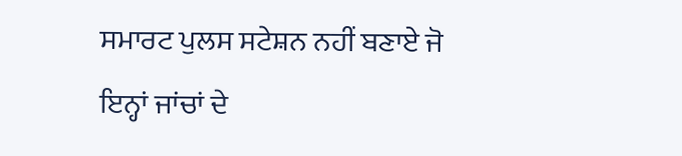ਸਮਾਰਟ ਪੁਲਸ ਸਟੇਸ਼ਨ ਨਹੀਂ ਬਣਾਏ ਜੋ ਇਨ੍ਹਾਂ ਜਾਂਚਾਂ ਦੇ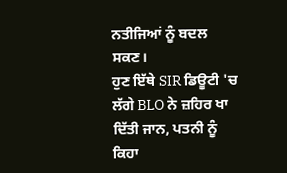ਨਤੀਜਿਆਂ ਨੂੰ ਬਦਲ ਸਕਣ।
ਹੁਣ ਇੱਥੇ SIR ਡਿਊਟੀ 'ਚ ਲੱਗੇ BLO ਨੇ ਜ਼ਹਿਰ ਖਾ ਦਿੱਤੀ ਜਾਨ, ਪਤਨੀ ਨੂੰ ਕਿਹਾ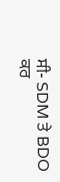ਸੀ- SDM ਤੇ BDO ਕਰ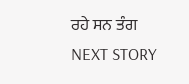ਰਹੇ ਸਨ ਤੰਗ
NEXT STORY